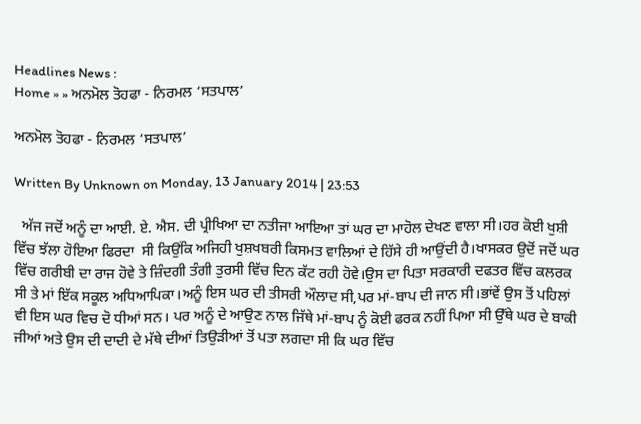Headlines News :
Home » » ਅਨਮੋਲ ਤੋਹਫਾ - ਨਿਰਮਲ ‘ਸਤਪਾਲ’

ਅਨਮੋਲ ਤੋਹਫਾ - ਨਿਰਮਲ ‘ਸਤਪਾਲ’

Written By Unknown on Monday, 13 January 2014 | 23:53

  ਅੱਜ ਜਦੋਂ ਅਨੂੰ ਦਾ ਆਈ. ਏ. ਐਸ. ਦੀ ਪ੍ਰੀਖਿਆ ਦਾ ਨਤੀਜਾ ਆਇਆ ਤਾਂ ਘਰ ਦਾ ਮਾਹੋਲ ਦੇਖਣ ਵਾਲਾ ਸੀ।ਹਰ ਕੋਈ ਖੁਸ਼ੀ ਵਿੱਚ ਝੱਲਾ ਹੋਇਆ ਫਿਰਦਾ  ਸੀ ਕਿਉਂਕਿ ਅਜਿਹੀ ਖੁਸ਼ਖਬਰੀ ਕਿਸਮਤ ਵਾਲਿਆਂ ਦੇ ਹਿੱਸੇ ਹੀ ਆਉਂਦੀ ਹੈ।ਖਾਸਕਰ ਉਦੋਂ ਜਦੋਂ ਘਰ ਵਿੱਚ ਗਰੀਬੀ ਦਾ ਰਾਜ ਹੋਵੇ ਤੇ ਜ਼ਿੰਦਗੀ ਤੰਗੀ ਤੁਰਸੀ ਵਿੱਚ ਦਿਨ ਕੱਟ ਰਹੀ ਹੋਵੇ।ਉਸ ਦਾ ਪਿਤਾ ਸਰਕਾਰੀ ਦਫਤਰ ਵਿੱਚ ਕਲਰਕ ਸੀ ਤੇ ਮਾਂ ਇੱਕ ਸਕੂਲ ਅਧਿਆਪਿਕਾ।ਅਨੂੰ ਇਸ ਘਰ ਦੀ ਤੀਸਰੀ ਔਲਾਦ ਸੀ,ਪਰ ਮਾਂ-ਬਾਪ ਦੀ ਜਾਨ ਸੀ।ਭਾਂਵੇਂ ਉਸ ਤੋਂ ਪਹਿਲਾਂ ਵੀ ਇਸ ਘਰ ਵਿਚ ਦੋ ਧੀਆਂ ਸਨ। ਪਰ ਅਨੂੰ ਦੇ ਆਉਣ ਨਾਲ ਜਿੱਥੇ ਮਾਂ-ਬਾਪ ਨੂੰ ਕੋਈ ਫਰਕ ਨਹੀਂ ਪਿਆ ਸੀ ਉੱਥੇ ਘਰ ਦੇ ਬਾਕੀ ਜੀਆਂ ਅਤੇ ਉਸ ਦੀ ਦਾਦੀ ਦੇ ਮੱਥੇ ਦੀਆਂ ਤਿਉੜੀਆਂ ਤੋਂ ਪਤਾ ਲਗਦਾ ਸੀ ਕਿ ਘਰ ਵਿੱਚ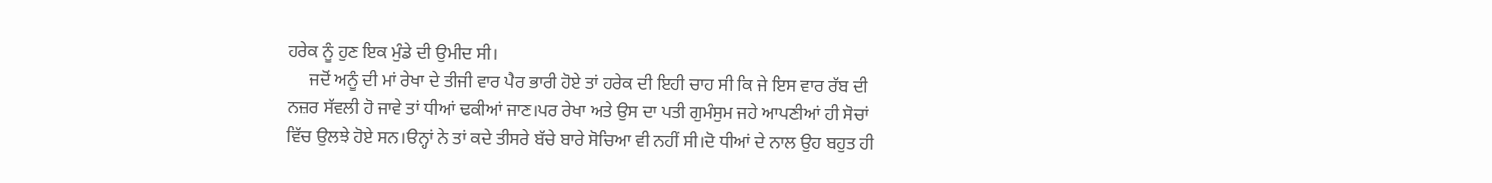ਹਰੇਕ ਨੂੰ ਹੁਣ ਇਕ ਮੁੰਡੇ ਦੀ ਉਮੀਦ ਸੀ।
     ਜਦੋਂ ਅਨੂੰ ਦੀ ਮਾਂ ਰੇਖਾ ਦੇ ਤੀਜੀ ਵਾਰ ਪੈਰ ਭਾਰੀ ਹੋਏ ਤਾਂ ਹਰੇਕ ਦੀ ਇਹੀ ਚਾਹ ਸੀ ਕਿ ਜੇ ਇਸ ਵਾਰ ਰੱਬ ਦੀ ਨਜ਼ਰ ਸੱਵਲੀ ਹੋ ਜਾਵੇ ਤਾਂ ਧੀਆਂ ਢਕੀਆਂ ਜਾਣ।ਪਰ ਰੇਖਾ ਅਤੇ ਉਸ ਦਾ ਪਤੀ ਗੁਮੰਸੁਮ ਜਹੇ ਆਪਣੀਆਂ ਹੀ ਸੋਚਾਂ ਵਿੱਚ ਉਲਝੇ ਹੋਏ ਸਨ।ੳਨ੍ਹਾਂ ਨੇ ਤਾਂ ਕਦੇ ਤੀਸਰੇ ਬੱਚੇ ਬਾਰੇ ਸੋਚਿਆ ਵੀ ਨਹੀਂ ਸੀ।ਦੋ ਧੀਆਂ ਦੇ ਨਾਲ ਉਹ ਬਹੁਤ ਹੀ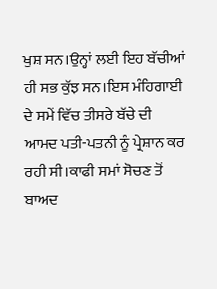ਖੁਸ਼ ਸਨ।ਉਨ੍ਹਾਂ ਲਈ ਇਹ ਬੱਚੀਆਂ ਹੀ ਸਭ ਕੁੱਝ ਸਨ।ਇਸ ਮੰਹਿਗਾਈ ਦੇ ਸਮੇਂ ਵਿੱਚ ਤੀਸਰੇ ਬੱਚੇ ਦੀ ਆਮਦ ਪਤੀ-ਪਤਨੀ ਨੂੰ ਪ੍ਰੇਸ਼ਾਨ ਕਰ ਰਹੀ ਸੀ।ਕਾਫੀ ਸਮਾਂ ਸੋਚਣ ਤੋਂ ਬਾਅਦ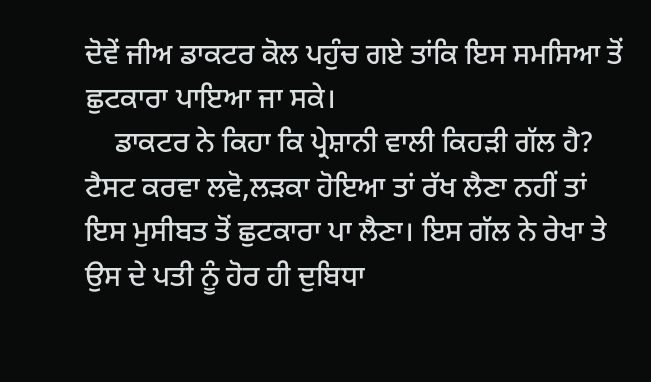ਦੋਵੇਂ ਜੀਅ ਡਾਕਟਰ ਕੋਲ ਪਹੁੰਚ ਗਏ ਤਾਂਕਿ ਇਸ ਸਮਸਿਆ ਤੋਂ ਛੁਟਕਾਰਾ ਪਾਇਆ ਜਾ ਸਕੇ।
    ਡਾਕਟਰ ਨੇ ਕਿਹਾ ਕਿ ਪ੍ਰੇਸ਼ਾਨੀ ਵਾਲੀ ਕਿਹੜੀ ਗੱਲ ਹੈ? ਟੈਸਟ ਕਰਵਾ ਲਵੋ,ਲੜਕਾ ਹੋਇਆ ਤਾਂ ਰੱਖ ਲੈਣਾ ਨਹੀਂ ਤਾਂ ਇਸ ਮੁਸੀਬਤ ਤੋਂ ਛੁਟਕਾਰਾ ਪਾ ਲੈਣਾ। ਇਸ ਗੱਲ ਨੇ ਰੇਖਾ ਤੇ ਉਸ ਦੇ ਪਤੀ ਨੂੰ ਹੋਰ ਹੀ ਦੁਬਿਧਾ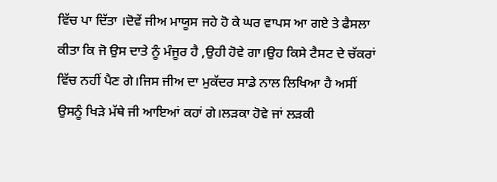ਵਿੱਚ ਪਾ ਦਿੱਤਾ ।ਦੋਵੇਂ ਜੀਅ ਮਾਯੂਸ ਜਹੇ ਹੋ ਕੇ ਘਰ ਵਾਪਸ ਆ ਗਏ ਤੇ ਫੈਸਲਾ ਕੀਤਾ ਕਿ ਜੋ ਉਸ ਦਾਤੇ ਨੂੰ ਮੰਜੂਰ ਹੈ ,ਉਹੀ ਹੋਵੇ ਗਾ।ਉਹ ਕਿਸੇ ਟੈਸਟ ਦੇ ਚੱਕਰਾਂ ਵਿੱਚ ਨਹੀਂ ਪੈਣ ਗੇ।ਜਿਸ ਜੀਅ ਦਾ ਮੁਕੱਦਰ ਸਾਡੇ ਨਾਲ ਲਿਖਿਆ ਹੈ ਅਸੀਂ ਉਸਨੂੰ ਖਿੜੇ ਮੱਥੇ ਜੀ ਆਇਆਂ ਕਹਾਂ ਗੇ।ਲੜਕਾ ਹੋਵੇ ਜਾਂ ਲੜਕੀ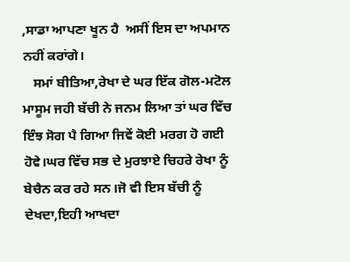,ਸਾਡਾ ਆਪਣਾ ਖੂਨ ਹੈ  ਅਸੀਂ ਇਸ ਦਾ ਅਪਮਾਨ ਨਹੀਂ ਕਰਾਂਗੇ।
   ਸਮਾਂ ਬੀਤਿਆ,ਰੇਖਾ ਦੇ ਘਰ ਇੱਕ ਗੋਲ-ਮਟੋਲ ਮਾਸੂਮ ਜਹੀ ਬੱਚੀ ਨੇ ਜਨਮ ਲਿਆ ਤਾਂ ਘਰ ਵਿੱਚ ਇੰਝ ਸੋਗ ਪੈ ਗਿਆ ਜਿਵੇਂ ਕੋਈ ਮਰਗ ਹੋ ਗਈ ਹੋਵੇ।ਘਰ ਵਿੱਚ ਸਭ ਦੇ ਮੁਰਝਾਏ ਚਿਹਰੇ ਰੇਖਾ ਨੂੰ ਬੇਚੈਨ ਕਰ ਰਹੇ ਸਨ।ਜੋ ਵੀ ਇਸ ਬੱਚੀ ਨੂੰ ਦੇਖਦਾ,ਇਹੀ ਆਖਦਾ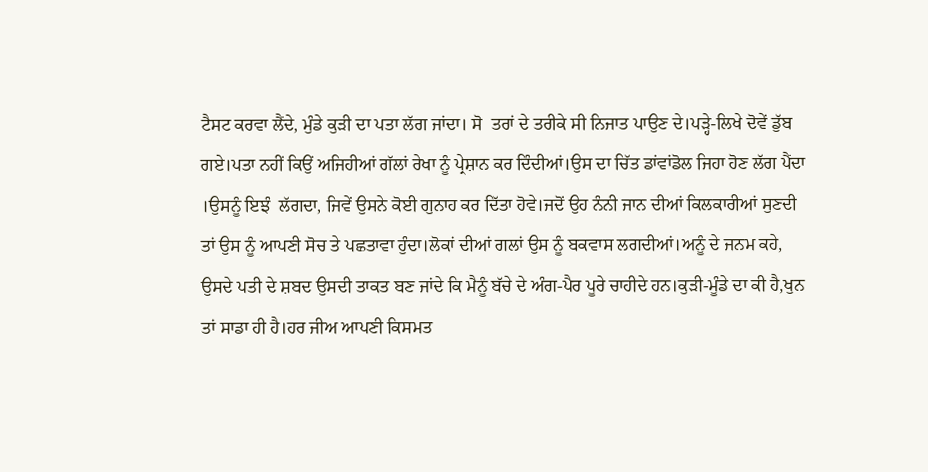ਟੈਸਟ ਕਰਵਾ ਲੈਂਦੇ, ਮੁੰਡੇ ਕੁੜੀ ਦਾ ਪਤਾ ਲੱਗ ਜਾਂਦਾ। ਸੋ  ਤਰਾਂ ਦੇ ਤਰੀਕੇ ਸੀ ਨਿਜਾਤ ਪਾਉਣ ਦੇ।ਪੜ੍ਹੇ-ਲਿਖੇ ਦੋਵੇਂ ਡੁੱਬ ਗਏ।ਪਤਾ ਨਹੀਂ ਕਿਉਂ ਅਜਿਹੀਆਂ ਗੱਲਾਂ ਰੇਖਾ ਨੂੰ ਪ੍ਰੇਸ਼ਾਨ ਕਰ ਦਿੰਦੀਆਂ।ਉਸ ਦਾ ਚਿੱਤ ਡਾਂਵਾਂਡੋਲ ਜਿਹਾ ਹੋਣ ਲੱਗ ਪੈਂਦਾ ।ਉਸਨੂੰ ਇਝੰ  ਲੱਗਦਾ, ਜਿਵੇਂ ਉਸਨੇ ਕੋਈ ਗੁਨਾਹ ਕਰ ਦਿੱਤਾ ਹੋਵੇ।ਜਦੋਂ ਉਹ ਨੰਨੀ ਜਾਨ ਦੀਆਂ ਕਿਲਕਾਰੀਆਂ ਸੁਣਦੀ ਤਾਂ ਉਸ ਨੂੰ ਆਪਣੀ ਸੋਚ ਤੇ ਪਛਤਾਵਾ ਹੁੰਦਾ।ਲੋਕਾਂ ਦੀਆਂ ਗਲਾਂ ਉਸ ਨੂੰ ਬਕਵਾਸ ਲਗਦੀਆਂ।ਅਨੂੰ ਦੇ ਜਨਮ ਕਹੇ, ਉਸਦੇ ਪਤੀ ਦੇ ਸ਼ਬਦ ਉਸਦੀ ਤਾਕਤ ਬਣ ਜਾਂਦੇ ਕਿ ਮੈਨੂੰ ਬੱਚੇ ਦੇ ਅੰਗ-ਪੈਰ ਪੂਰੇ ਚਾਹੀਦੇ ਹਨ।ਕੁੜੀ-ਮੂੰਡੇ ਦਾ ਕੀ ਹੈ,ਖੁਨ ਤਾਂ ਸਾਡਾ ਹੀ ਹੈ।ਹਰ ਜੀਅ ਆਪਣੀ ਕਿਸਮਤ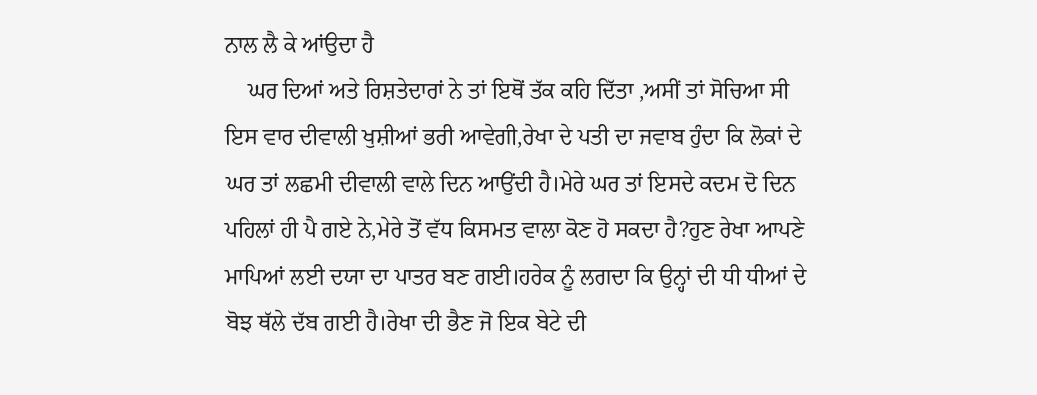ਨਾਲ ਲੈ ਕੇ ਆਂਉਦਾ ਹੈ
    ਘਰ ਦਿਆਂ ਅਤੇ ਰਿਸ਼ਤੇਦਾਰਾਂ ਨੇ ਤਾਂ ਇਥੋਂ ਤੱਕ ਕਹਿ ਦਿੱਤਾ ,ਅਸੀਂ ਤਾਂ ਸੋਚਿਆ ਸੀ ਇਸ ਵਾਰ ਦੀਵਾਲੀ ਖੁਸ਼ੀਆਂ ਭਰੀ ਆਵੇਗੀ,ਰੇਖਾ ਦੇ ਪਤੀ ਦਾ ਜਵਾਬ ਹੁੰਦਾ ਕਿ ਲੋਕਾਂ ਦੇ ਘਰ ਤਾਂ ਲਛਮੀ ਦੀਵਾਲੀ ਵਾਲੇ ਦਿਨ ਆਉਂਦੀ ਹੈ।ਮੇਰੇ ਘਰ ਤਾਂ ਇਸਦੇ ਕਦਮ ਦੋ ਦਿਨ ਪਹਿਲਾਂ ਹੀ ਪੈ ਗਏ ਨੇ,ਮੇਰੇ ਤੋਂ ਵੱਧ ਕਿਸਮਤ ਵਾਲਾ ਕੋਣ ਹੋ ਸਕਦਾ ਹੈ?ਹੁਣ ਰੇਖਾ ਆਪਣੇ ਮਾਪਿਆਂ ਲਈ ਦਯਾ ਦਾ ਪਾਤਰ ਬਣ ਗਈ।ਹਰੇਕ ਨੂੰ ਲਗਦਾ ਕਿ ਉਨ੍ਹਾਂ ਦੀ ਧੀ ਧੀਆਂ ਦੇ ਬੋਝ ਥੱਲੇ ਦੱਬ ਗਈ ਹੈ।ਰੇਖਾ ਦੀ ਭੈਣ ਜੋ ਇਕ ਬੇਟੇ ਦੀ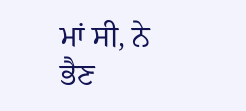ਮਾਂ ਸੀ, ਨੇ ਭੈਣ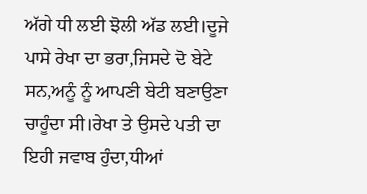ਅੱਗੇ ਧੀ ਲਈ ਝੋਲੀ ਅੱਡ ਲਈ।ਦੂਜੇ ਪਾਸੇ ਰੇਖਾ ਦਾ ਭਰਾ,ਜਿਸਦੇ ਦੋ ਬੇਟੇ ਸਨ,ਅਨੂੰ ਨੂੰ ਆਪਣੀ ਬੇਟੀ ਬਣਾਉਣਾ ਚਾਹੂੰਦਾ ਸੀ।ਰੇਖਾ ਤੇ ਉਸਦੇ ਪਤੀ ਦਾ ਇਹੀ ਜਵਾਬ ਹੁੰਦਾ,ਧੀਆਂ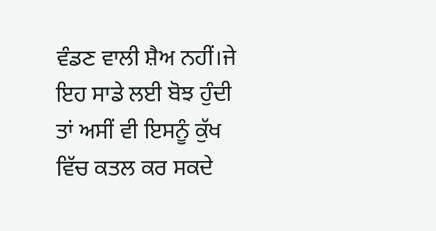ਵੰਡਣ ਵਾਲੀ ਸ਼ੈਅ ਨਹੀਂ।ਜੇ ਇਹ ਸਾਡੇ ਲਈ ਬੋਝ ਹੁੰਦੀ ਤਾਂ ਅਸੀਂ ਵੀ ਇਸਨੂੰ ਕੁੱਖ ਵਿੱਚ ਕਤਲ ਕਰ ਸਕਦੇ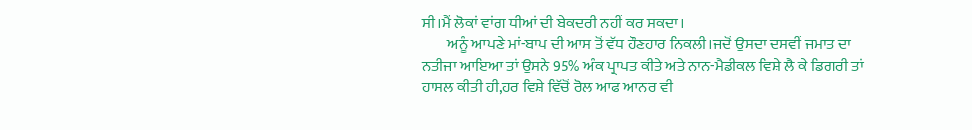ਸੀ।ਮੈਂ ਲੋਕਾਂ ਵਾਂਗ ਧੀਆਂ ਦੀ ਬੇਕਦਰੀ ਨਹੀਂ ਕਰ ਸਕਦਾ।
        ਅਨੂੰ ਆਪਣੇ ਮਾਂ-ਬਾਪ ਦੀ ਆਸ ਤੋਂ ਵੱਧ ਹੌਣਹਾਰ ਨਿਕਲੀ।ਜਦੋਂ ਉਸਦਾ ਦਸਵੀਂ ਜਮਾਤ ਦਾ ਨਤੀਜਾ ਆਇਆ ਤਾਂ ਉਸਨੇ 95% ਅੰਕ ਪ੍ਰਾਪਤ ਕੀਤੇ ਅਤੇ ਨਾਨ-ਮੈਡੀਕਲ ਵਿਸ਼ੇ ਲੈ ਕੇ ਡਿਗਰੀ ਤਾਂ ਹਾਸਲ ਕੀਤੀ ਹੀ,ਹਰ ਵਿਸ਼ੇ ਵਿੱਚੋਂ ਰੋਲ ਆਫ ਆਨਰ ਵੀ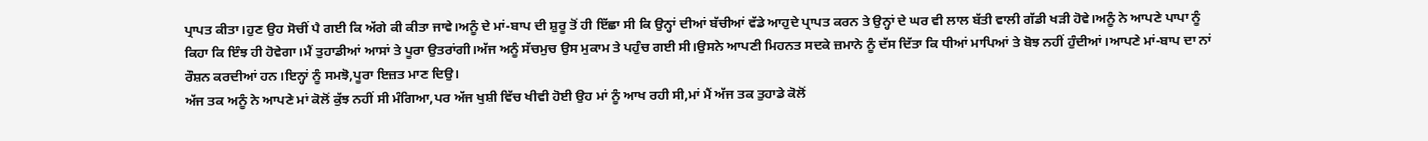ਪ੍ਰਾਪਤ ਕੀਤਾ।ਹੁਣ ਉਹ ਸੋਚੀਂ ਪੈ ਗਈ ਕਿ ਅੱਗੇ ਕੀ ਕੀਤਾ ਜਾਵੇ।ਅਨੂੰ ਦੇ ਮਾਂ-ਬਾਪ ਦੀ ਸ਼ੁਰੂ ਤੋਂ ਹੀ ਇੱਛਾ ਸੀ ਕਿ ਉਨ੍ਹਾਂ ਦੀਆਂ ਬੱਚੀਆਂ ਵੱਡੇ ਆਹੁਦੇ ਪ੍ਰਾਪਤ ਕਰਨ ਤੇ ਉਨ੍ਹਾਂ ਦੇ ਘਰ ਵੀ ਲਾਲ ਬੱਤੀ ਵਾਲੀ ਗੱਡੀ ਖੜੀ ਹੋਵੇ।ਅਨੂੰ ਨੇ ਆਪਣੇ ਪਾਪਾ ਨੂੰ ਕਿਹਾ ਕਿ ਇੰਝ ਹੀ ਹੋਵੇਗਾ।ਮੈਂ ਤੁਹਾਡੀਆਂ ਆਸਾਂ ਤੇ ਪੂਰਾ ਉਤਰਾਂਗੀ।ਅੱਜ ਅਨੂੰ ਸੱਚਮੁਚ ਉਸ ਮੁਕਾਮ ਤੇ ਪਹੁੰਚ ਗਈ ਸੀ।ਉਸਨੇ ਆਪਣੀ ਮਿਹਨਤ ਸਦਕੇ ਜ਼ਮਾਨੇ ਨੂੰ ਦੱਸ ਦਿੱਤਾ ਕਿ ਧੀਆਂ ਮਾਪਿਆਂ ਤੇ ਬੋਝ ਨਹੀਂ ਹੁੰਦੀਆਂ।ਆਪਣੇ ਮਾਂ-ਬਾਪ ਦਾ ਨਾਂ ਰੌਸ਼ਨ ਕਰਦੀਆਂ ਹਨ।ਇਨ੍ਹਾਂ ਨੂੰ ਸਮਝੋ,ਪੂਰਾ ਇਜ਼ਤ ਮਾਣ ਦਿਉ।
ਅੱਜ ਤਕ ਅਨੂੰ ਨੇ ਆਪਣੇ ਮਾਂ ਕੋਲੋਂ ਕੁੱਝ ਨਹੀਂ ਸੀ ਮੰਗਿਆ,ਪਰ ਅੱਜ ਖੁਸ਼ੀ ਵਿੱਚ ਖੀਵੀ ਹੋਈ ਉਹ ਮਾਂ ਨੂੰ ਆਖ ਰਹੀ ਸੀ,ਮਾਂ ਮੈਂ ਅੱਜ ਤਕ ਤੁਹਾਡੇ ਕੋਲੋਂ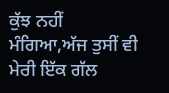ਕੁੱਝ ਨਹੀਂ ਮੰਗਿਆ,ਅੱਜ ਤੁਸੀਂ ਵੀ ਮੇਰੀ ਇੱਕ ਗੱਲ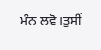ਮੰਨ ਲਵੋ।ਤੁਸੀਂ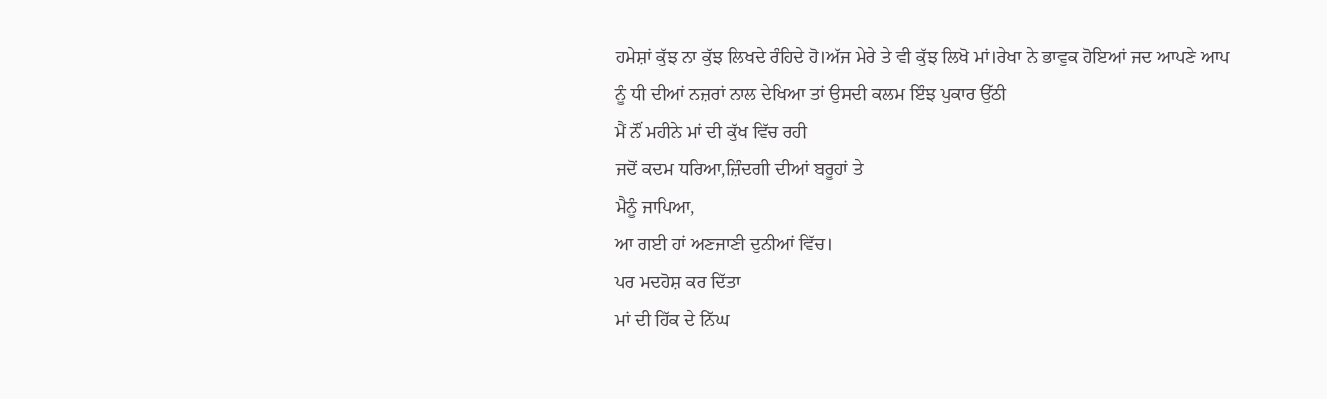ਹਮੇਸ਼ਾਂ ਕੁੱਝ ਨਾ ਕੁੱਝ ਲਿਖਦੇ ਰੰਹਿਦੇ ਹੋ।ਅੱਜ ਮੇਰੇ ਤੇ ਵੀ ਕੁੱਝ ਲਿਖੋ ਮਾਂ।ਰੇਖਾ ਨੇ ਭਾਵੁਕ ਹੋਇਆਂ ਜਦ ਆਪਣੇ ਆਪ ਨੂੰ ਧੀ ਦੀਆਂ ਨਜ਼ਰਾਂ ਨਾਲ ਦੇਖਿਆ ਤਾਂ ਉਸਦੀ ਕਲਮ ਇੰਝ ਪੁਕਾਰ ਉੱਠੀ
ਮੈਂ ਨੌਂ ਮਹੀਨੇ ਮਾਂ ਦੀ ਕੁੱਖ ਵਿੱਚ ਰਹੀ
ਜਦੋਂ ਕਦਮ ਧਰਿਆ,ਜ਼ਿੰਦਗੀ ਦੀਆਂ ਬਰੂਹਾਂ ਤੇ
ਮੈਨੂੰ ਜਾਪਿਆ,
ਆ ਗਈ ਹਾਂ ਅਣਜਾਣੀ ਦੁਨੀਆਂ ਵਿੱਚ।
ਪਰ ਮਦਹੋਸ਼ ਕਰ ਦਿੱਤਾ
ਮਾਂ ਦੀ ਹਿੱਕ ਦੇ ਨਿੱਘ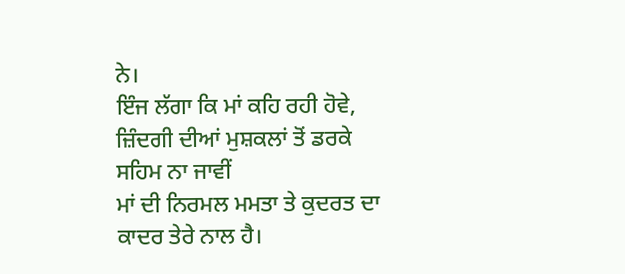ਨੇ।
ਇੰਜ ਲੱਗਾ ਕਿ ਮਾਂ ਕਹਿ ਰਹੀ ਹੋਵੇ,
ਜ਼ਿੰਦਗੀ ਦੀਆਂ ਮੁਸ਼ਕਲਾਂ ਤੋਂ ਡਰਕੇ ਸਹਿਮ ਨਾ ਜਾਵੀਂ
ਮਾਂ ਦੀ ਨਿਰਮਲ ਮਮਤਾ ਤੇ ਕੁਦਰਤ ਦਾ ਕਾਦਰ ਤੇਰੇ ਨਾਲ ਹੈ।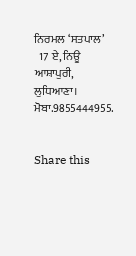ਨਿਰਮਲ ‘ਸਤਪਾਲ’
  17 ਏ, ਨਿਊ ਆਸ਼ਾਪੁਰੀ,
ਲੁਧਿਆਣਾ।
ਮੋਬਾ.9855444955.


Share this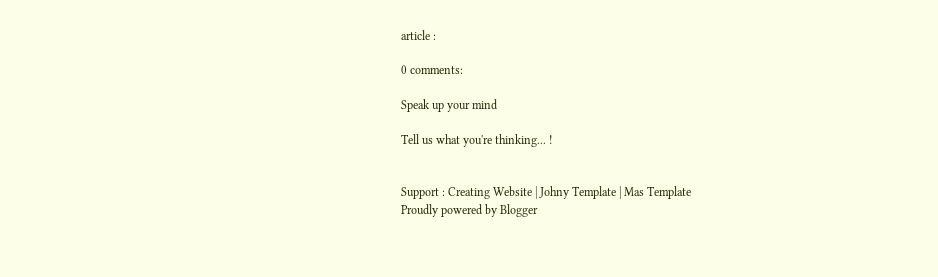article :

0 comments:

Speak up your mind

Tell us what you're thinking... !


Support : Creating Website | Johny Template | Mas Template
Proudly powered by Blogger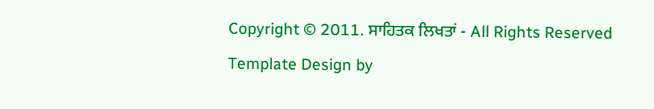Copyright © 2011. ਸਾਹਿਤਕ ਲਿਖਤਾਂ - All Rights Reserved
Template Design by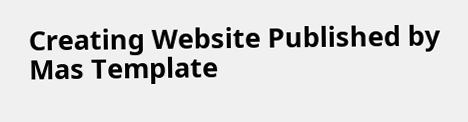Creating Website Published by Mas Template